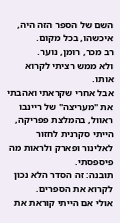השם של הספר הזה היה, איכשהו, בכל מקום.
רב מכר, רומן, נוער.
ולא ממש רציתי לקרוא אותו.
אבל אחרי שקראתי ואהבתי את "מעריצה" של ריינבו ראוול, בהמלצת פפריקה, הייתי סקרנית לחזור לאלינור ופארק ולראות מה פיספסתי.
תובנה: זה הסדר הלא נכון לקרוא את הספרים.
אולי אם הייתי קוראת את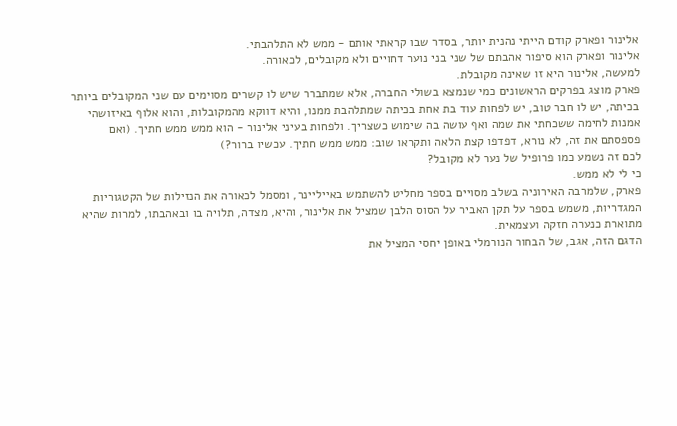אלינור ופארק קודם הייתי נהנית יותר, בסדר שבו קראתי אותם - ממש לא התלהבתי.
אלינור ופארק הוא סיפור אהבתם של שני בני נוער דחויים ולא מקובלים, לכאורה.
למעשה, אלינור היא זו שאינה מקובלת.
פארק מוצג בפרקים הראשונים כמי שנמצא בשולי החברה, אלא שמתברר שיש לו קשרים מסוימים עם שני המקובלים ביותר בכיתה, יש לו חבר טוב, יש לפחות עוד בת אחת בכיתה שמתלהבת ממנו, והיא דווקא מהמקובלות, והוא אלוף באיזושהי אמנות לחימה ששכחתי את שמה ואף עושה בה שימוש כשצריך. ולפחות בעיני אלינור - הוא ממש ממש חתיך. (ואם פספסתם את זה, לא נורא, דפדפו קצת הלאה ותקראו שוב: ממש ממש חתיך. עכשיו ברור?)
לכם זה נשמע כמו פרופיל של נער לא מקובל?
כי לי לא ממש.
פארק, שלמרבה האירוניה בשלב מסויים בספר מחליט להשתמש באייליינר, ומסמל לכאורה את הנזילות של הקטגוריות המגדריות, משמש בספר על תקן האביר על הסוס הלבן שמציל את אלינור, והיא, מצדה, תלויה בו ובאהבתו, למרות שהיא מתוארת כנערה חזקה ועצמאית.
הדגם הזה, אגב, של הבחור הנורמלי באופן יחסי המציל את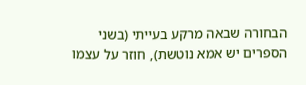הבחורה שבאה מרקע בעייתי (בשני הספרים יש אמא נוטשת), חוזר על עצמו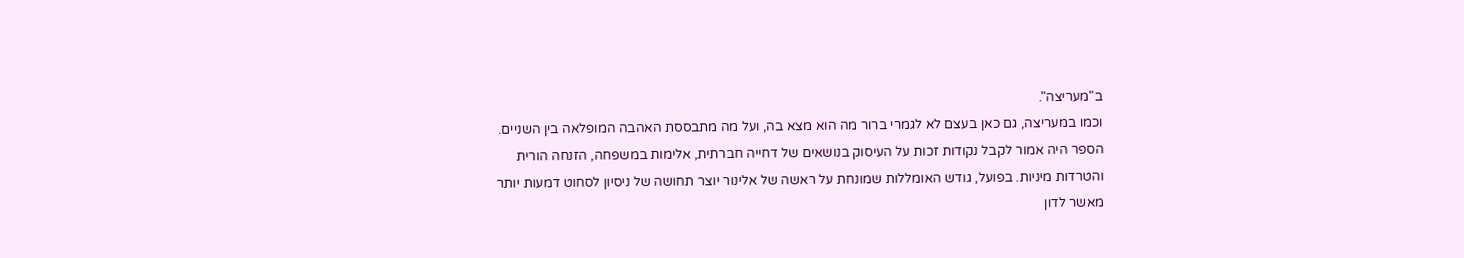ב"מעריצה".
וכמו במעריצה, גם כאן בעצם לא לגמרי ברור מה הוא מצא בה, ועל מה מתבססת האהבה המופלאה בין השניים.
הספר היה אמור לקבל נקודות זכות על העיסוק בנושאים של דחייה חברתית, אלימות במשפחה, הזנחה הורית והטרדות מיניות. בפועל, גודש האומללות שמונחת על ראשה של אלינור יוצר תחושה של ניסיון לסחוט דמעות יותר מאשר לדון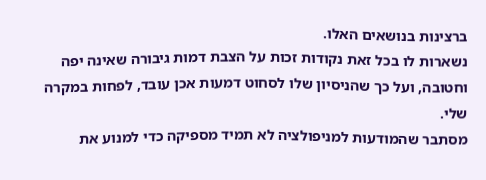ברצינות בנושאים האלו.
נשארות לו בכל זאת נקודות זכות על הצבת דמות גיבורה שאינה יפה וחטובה, ועל כך שהניסיון שלו לסחוט דמעות אכן עובד, לפחות במקרה שלי.
מסתבר שהמודעות למניפולציה לא תמיד מספיקה כדי למנוע את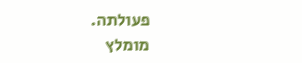פעולתה.
מומלץ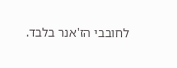לחובבי הז'אנר בלבד.